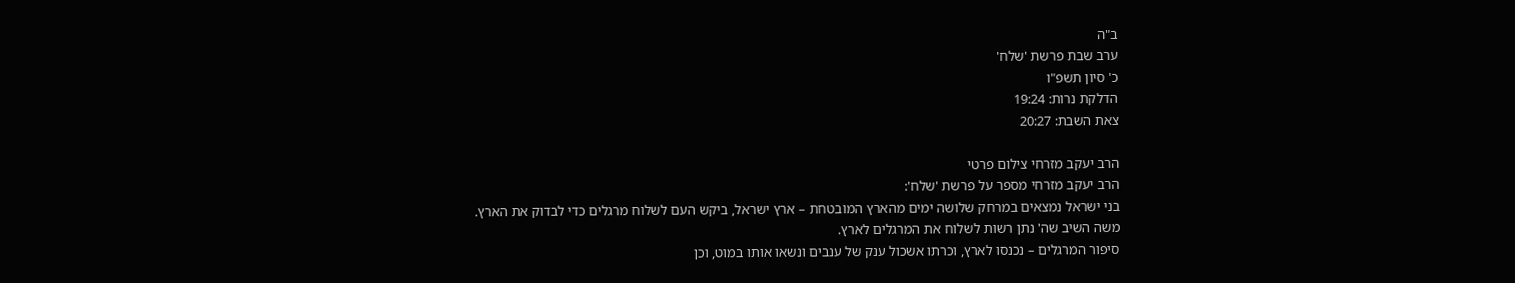ב"ה
ערב שבת פרשת 'שלח'
כ' סיון תשפ"ו
הדלקת נרות: 19:24
צאת השבת: 20:27

הרב יעקב מזרחי צילום פרטי
הרב יעקב מזרחי מספר על פרשת 'שלח':
בני ישראל נמצאים במרחק שלושה ימים מהארץ המובטחת – ארץ ישראל, ביקש העם לשלוח מרגלים כדי לבדוק את הארץ.
משה השיב שה' נתן רשות לשלוח את המרגלים לארץ.
סיפור המרגלים – נכנסו לארץ, וכרתו אשכול ענק של ענבים ונשאו אותו במוט, וכן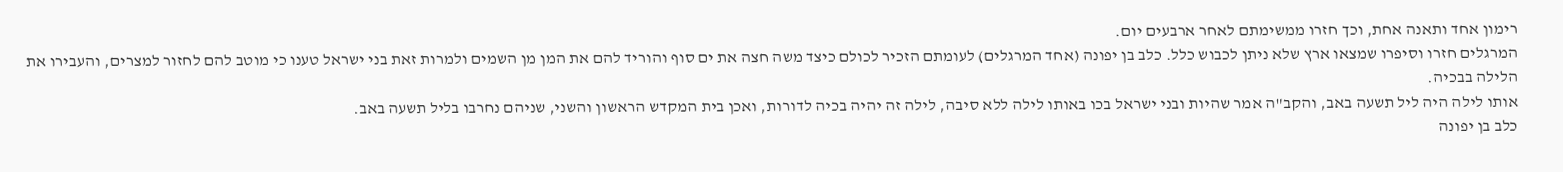רימון אחד ותאנה אחת, וכך חזרו ממשימתם לאחר ארבעים יום.
המרגלים חזרו וסיפרו שמצאו ארץ שלא ניתן לכבוש כלל. כלב בן יפונה (אחד המרגלים) לעומתם הזכיר לכולם כיצד משה חצה את ים סוף והוריד להם את המן מן השמים ולמרות זאת בני ישראל טענו כי מוטב להם לחזור למצרים, והעבירו את הלילה בבכיה.
אותו לילה היה ליל תשעה באב, והקב"ה אמר שהיות ובני ישראל בכו באותו לילה ללא סיבה, לילה זה יהיה בכיה לדורות, ואכן בית המקדש הראשון והשני, שניהם נחרבו בליל תשעה באב.
כלב בן יפונה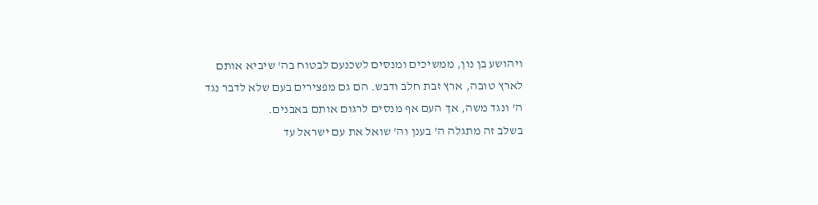ויהושע בן נון, ממשיכים ומנסים לשכנעם לבטוח בה' שיביא אותם לארץ טובה, ארץ זבת חלב ודבש. הם גם מפצירים בעם שלא לדבר נגד ה' ונגד משה, אך העם אף מנסים לרגום אותם באבנים.
בשלב זה מתגלה ה' בענן וה' שואל את עם ישראל עד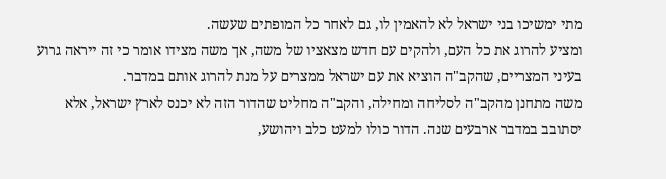מתי ימשיכו בני ישראל לא להאמין לו, גם לאחר כל המופתים שעשה.
ומציע להרוג את כל העם, ולהקים עם חדש מצאציו של משה, אך משה מצידו אומר כי זה ייראה גרוע בעיני המצריים, שהקב"ה הוציא את עם ישראל ממצרים על מנת להרוג אותם במדבר.
משה מתחנן מהקב"ה לסליחה ומחילה, והקב"ה מחליט שהדור הזה לא יכנס לארץ ישראל, אלא יסתובב במדבר ארבעים שנה. הדור כולו למעט כלב ויהושע,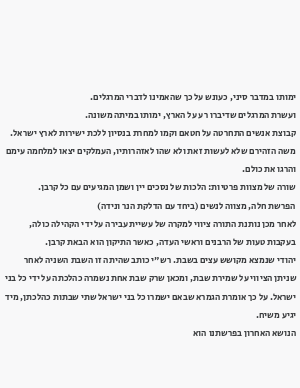ימותו במדבר סיני, כעונש על כך שהאמינו לדברי המרגלים.
ועשרת המרגלים שדיברו רע על הארץ, ימותו במיתה משונה.
קבוצת אנשים התחרטה על חטאם וקמו למחרת בנסיון ללכת ישירות לארץ ישראל.
משה הזהירם שלא לעשות זאת ולא שהו לאזהרותיו, העמלקים יצאו למלחמה עימם והרגו את כולם.
שורה של מצוות פרטיות: הלכות של נסכים יין ושמן המגיעים עם כל קרבן.
הפרשת חלה, מצווה לנשים (ביחד עם הדלקת הנר ונידה)
לאחר מכן נותנת התורה ציווי למקרה של עשיית עבירה על ידי הקהילה כולה, בעקבות טעות של הרבנים וראשי העדה, כאשר התיקון הוא הבאת קרבן.
יהודי שנמצא מקושש עצים בשבת. רש"י כותב שהיתה זו השבת השניה לאחר שניתן הציווי על שמירת שבת, ומכאן שרק שבת אחת נשמרה כהלכתה על ידי כל בני ישראל. על כך אומרת הגמרא שבאם ישמרו כל בני ישראל שתי שבתות כהלכתן, מיד יגיע משיח.
הנושא האחרון בפרשתנו הוא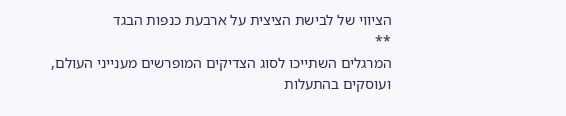הציווי של לבישת הציצית על ארבעת כנפות הבגד
**
המרגלים השתייכו לסוג הצדיקים המופרשים מענייני העולם, ועוסקים בהתעלות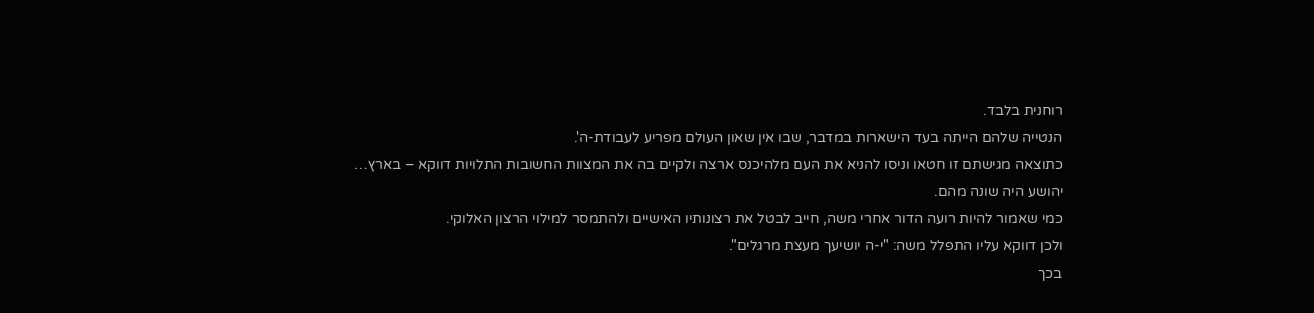רוחנית בלבד.
הנטייה שלהם הייתה בעד הישארות במדבר, שבו אין שאון העולם מפריע לעבודת-ה'.
כתוצאה מגישתם זו חטאו וניסו להניא את העם מלהיכנס ארצה ולקיים בה את המצוות החשובות התלויות דווקא – בארץ…
יהושע היה שונה מהם.
כמי שאמור להיות רועה הדור אחרי משה, חייב לבטל את רצונותיו האישיים ולהתמסר למילוי הרצון האלוקי.
ולכן דווקא עליו התפלל משה: "י-ה יושיעך מעצת מרגלים".
בכך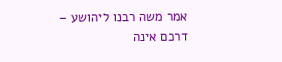אמר משה רבנו ליהושע – דרכם אינה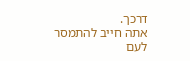דרכך.
אתה חייב להתמסר לעם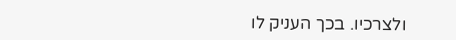ולצרכיו. בכך העניק לו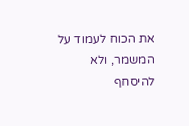את הכוח לעמוד על המשמר, ולא להיסחף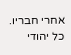אחרי חבריו.
כל יהודי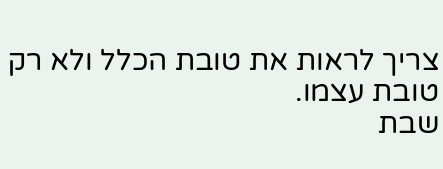צריך לראות את טובת הכלל ולא רק טובת עצמו.
שבת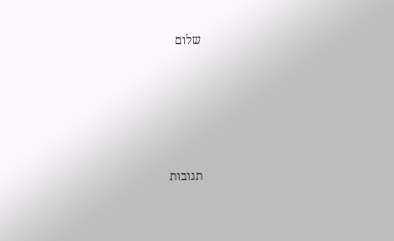שלום





תגובות